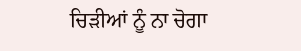ਚਿੜੀਆਂ ਨੂੰ ਨਾ ਚੋਗਾ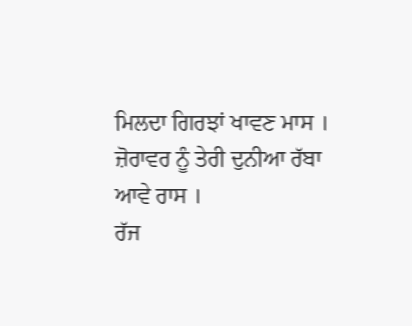ਮਿਲਦਾ ਗਿਰਝਾਂ ਖਾਵਣ ਮਾਸ ।
ਜ਼ੋਰਾਵਰ ਨੂੰ ਤੇਰੀ ਦੁਨੀਆ ਰੱਬਾ ਆਵੇ ਰਾਸ ।
ਰੱਜ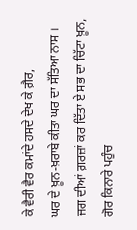ਕੇ ਵੈਰੀ ਵੈਰ ਕਮਾਂਦੇ ਹਸਦੇ ਦੇਖ ਕੇ ਗ਼ੈਰ,
ਘਰ ਦੇ ਖ਼ੂਨ-ਖ਼ਰਾਬੇ ਕੀਤਾ ਘਰ ਦਾ ਸੱਤਿਆ ਨਾਸ ।
ਜਗ ਦੀਆਂ ਗ਼ਰਜ਼ਾਂ ਕਰ ਦਿੱਤਾ ਏ ਸਭ ਦਾ ਚਿੱਟਾ ਖ਼ੂਨ,
ਗੋਰ ਕਿਨਾਰੇ ਪਹੁੰਚ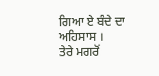ਗਿਆ ਏ ਬੰਦੇ ਦਾ ਅਹਿਸਾਸ ।
ਤੇਰੇ ਮਗਰੋਂ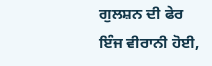ਗੁਲਸ਼ਨ ਦੀ ਫੇਰ ਇੰਜ ਵੀਰਾਨੀ ਹੋਈ,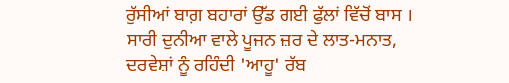ਰੁੱਸੀਆਂ ਬਾਗ਼ ਬਹਾਰਾਂ ਉੱਡ ਗਈ ਫੁੱਲਾਂ ਵਿੱਚੋਂ ਬਾਸ ।
ਸਾਰੀ ਦੁਨੀਆ ਵਾਲੇ ਪੂਜਨ ਜ਼ਰ ਦੇ ਲਾਤ-ਮਨਾਤ,
ਦਰਵੇਸ਼ਾਂ ਨੂੰ ਰਹਿੰਦੀ 'ਆਹੂ' ਰੱਬ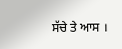ਸੱਚੇ ਤੇ ਆਸ ।